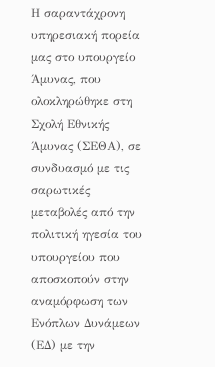Η σαραντάχρονη υπηρεσιακή πορεία μας στο υπουργείο Άμυνας, που ολοκληρώθηκε στη Σχολή Εθνικής Άμυνας (ΣΕΘΑ), σε συνδυασμό με τις σαρωτικές μεταβολές από την πολιτική ηγεσία του υπουργείου που αποσκοπούν στην αναμόρφωση των Ενόπλων Δυνάμεων (ΕΔ) με την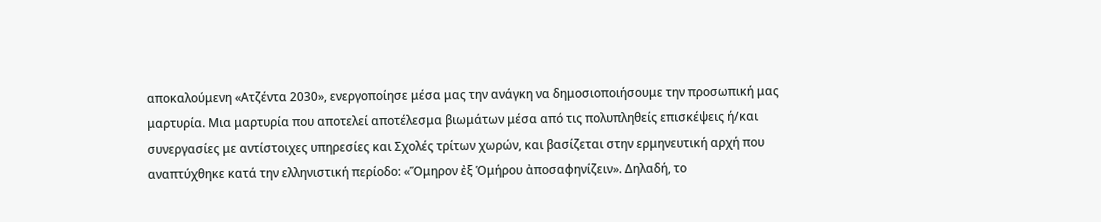αποκαλούμενη «Ατζέντα 2030», ενεργοποίησε μέσα μας την ανάγκη να δημοσιοποιήσουμε την προσωπική μας μαρτυρία. Μια μαρτυρία που αποτελεί αποτέλεσμα βιωμάτων μέσα από τις πολυπληθείς επισκέψεις ή/και συνεργασίες με αντίστοιχες υπηρεσίες και Σχολές τρίτων χωρών, και βασίζεται στην ερμηνευτική αρχή που αναπτύχθηκε κατά την ελληνιστική περίοδο: «Ὅμηρον ἐξ Ὁμήρου ἀποσαφηνίζειν». Δηλαδή, το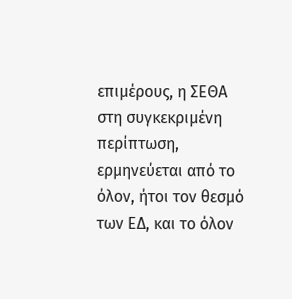επιμέρους, η ΣΕΘΑ στη συγκεκριμένη περίπτωση, ερμηνεύεται από το όλον, ήτοι τον θεσμό των ΕΔ, και το όλον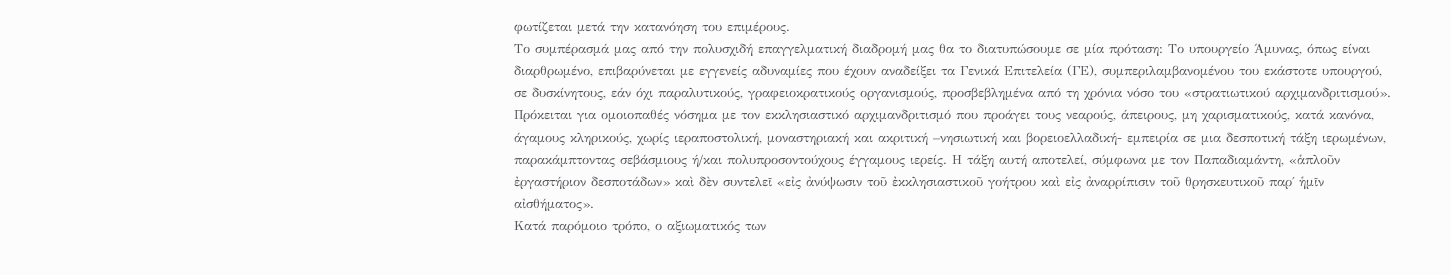φωτίζεται μετά την κατανόηση του επιμέρους.
Το συμπέρασμά μας από την πολυσχιδή επαγγελματική διαδρομή μας θα το διατυπώσουμε σε μία πρόταση: Το υπουργείο Άμυνας, όπως είναι διαρθρωμένο, επιβαρύνεται με εγγενείς αδυναμίες που έχουν αναδείξει τα Γενικά Επιτελεία (ΓΕ), συμπεριλαμβανομένου του εκάστοτε υπουργού, σε δυσκίνητους, εάν όχι παραλυτικούς, γραφειοκρατικούς οργανισμούς, προσβεβλημένα από τη χρόνια νόσο του «στρατιωτικού αρχιμανδριτισμού». Πρόκειται για ομοιοπαθές νόσημα με τον εκκλησιαστικό αρχιμανδριτισμό που προάγει τους νεαρούς, άπειρους, μη χαρισματικούς, κατά κανόνα, άγαμους κληρικούς, χωρίς ιεραποστολική, μοναστηριακή και ακριτική –νησιωτική και βορειοελλαδική- εμπειρία σε μια δεσποτική τάξη ιερωμένων, παρακάμπτοντας σεβάσμιους ή/και πολυπροσοντούχους έγγαμους ιερείς. Η τάξη αυτή αποτελεί, σύμφωνα με τον Παπαδιαμάντη, «ἁπλοῦν ἐργαστήριον δεσποτάδων» καὶ δὲν συντελεῖ «εἰς ἀνύψωσιν τοῦ ἐκκλησιαστικοῦ γοήτρου καὶ εἰς ἀναρρίπισιν τοῦ θρησκευτικοῦ παρ΄ ἡμῖν αἰσθήματος».
Κατά παρόμοιο τρόπο, ο αξιωματικός των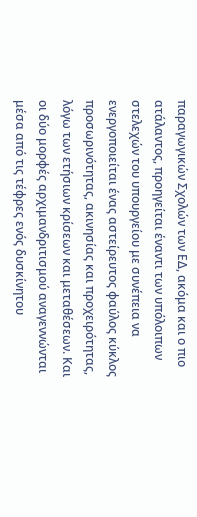παραγωγικών Σχολών των ΕΔ, ακόμα και ο πιο ατάλαντος, προηγείται έναντι των υπόλοιπων στελεχών του υπουργείου με συνέπεια να ενεργοποιείται ένας αστείρευτος φαύλος κύκλος προσωρινότητας, ακινησίας και προχειρότητας, λόγω των ετήσιων κρίσεων και μεταθέσεων. Και οι δύο μορφές αρχιμανδριτισμού αναγεννώνται μέσα από τις τέφρες ενός δυσκίνητου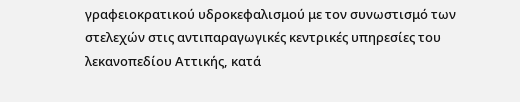γραφειοκρατικού υδροκεφαλισμού με τον συνωστισμό των στελεχών στις αντιπαραγωγικές κεντρικές υπηρεσίες του λεκανοπεδίου Αττικής, κατά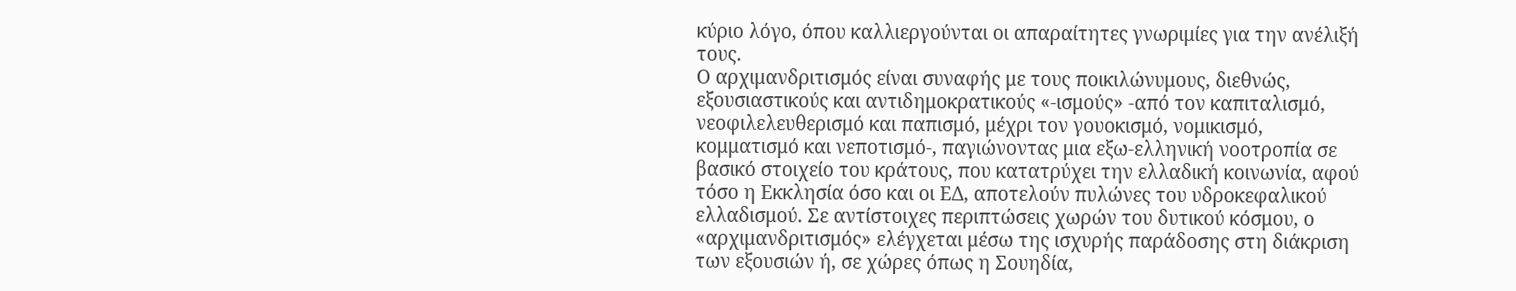κύριο λόγο, όπου καλλιεργούνται οι απαραίτητες γνωριμίες για την ανέλιξή τους.
Ο αρχιμανδριτισμός είναι συναφής με τους ποικιλώνυμους, διεθνώς, εξουσιαστικούς και αντιδημοκρατικούς «-ισμούς» -από τον καπιταλισμό, νεοφιλελευθερισμό και παπισμό, μέχρι τον γουοκισμό, νομικισμό, κομματισμό και νεποτισμό-, παγιώνοντας μια εξω-ελληνική νοοτροπία σε βασικό στοιχείο του κράτους, που κατατρύχει την ελλαδική κοινωνία, αφού τόσο η Εκκλησία όσο και οι ΕΔ, αποτελούν πυλώνες του υδροκεφαλικού ελλαδισμού. Σε αντίστοιχες περιπτώσεις χωρών του δυτικού κόσμου, ο «αρχιμανδριτισμός» ελέγχεται μέσω της ισχυρής παράδοσης στη διάκριση των εξουσιών ή, σε χώρες όπως η Σουηδία,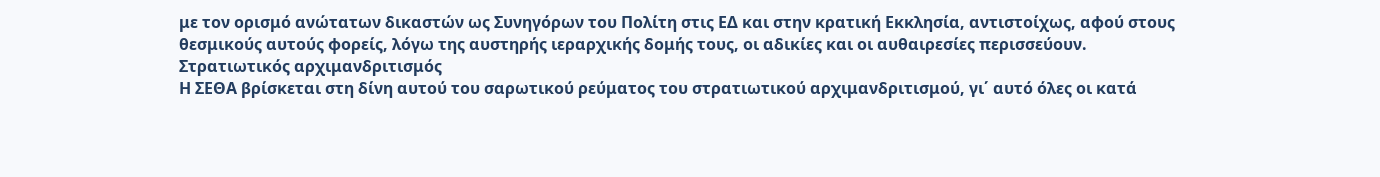με τον ορισμό ανώτατων δικαστών ως Συνηγόρων του Πολίτη στις ΕΔ και στην κρατική Εκκλησία, αντιστοίχως, αφού στους θεσμικούς αυτούς φορείς, λόγω της αυστηρής ιεραρχικής δομής τους, οι αδικίες και οι αυθαιρεσίες περισσεύουν.
Στρατιωτικός αρχιμανδριτισμός
Η ΣΕΘΑ βρίσκεται στη δίνη αυτού του σαρωτικού ρεύματος του στρατιωτικού αρχιμανδριτισμού, γι΄ αυτό όλες οι κατά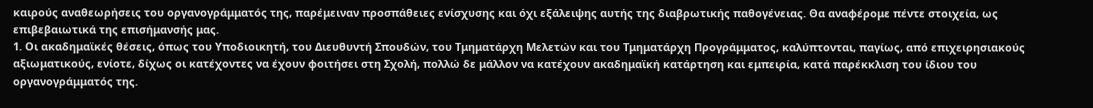καιρούς αναθεωρήσεις του οργανογράμματός της, παρέμειναν προσπάθειες ενίσχυσης και όχι εξάλειψης αυτής της διαβρωτικής παθογένειας. Θα αναφέρομε πέντε στοιχεία, ως επιβεβαιωτικά της επισήμανσής μας.
1. Οι ακαδημαϊκές θέσεις, όπως του Υποδιοικητή, του Διευθυντή Σπουδών, του Τμηματάρχη Μελετών και του Τμηματάρχη Προγράμματος, καλύπτονται, παγίως, από επιχειρησιακούς αξιωματικούς, ενίοτε, δίχως οι κατέχοντες να έχουν φοιτήσει στη Σχολή, πολλώ δε μάλλον να κατέχουν ακαδημαϊκή κατάρτηση και εμπειρία, κατά παρέκκλιση του ίδιου του οργανογράμματός της.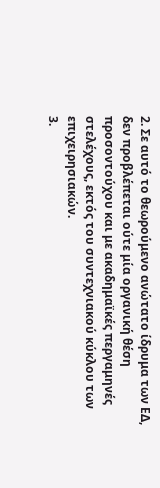2. Σε αυτό το θεωρούμενο ανώτατο ίδρυμα των ΕΔ, δεν προβλέπεται ούτε μία οργανική θέση προσοντούχου και με ακαδημαϊκές περγαμηνές στελέχους, εκτός του συντεχνιακού κύκλου των επιχειρησιακών.
3.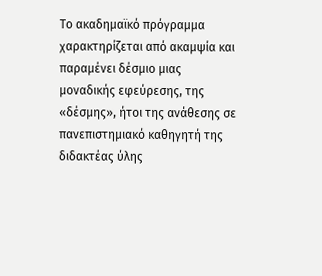Το ακαδημαϊκό πρόγραμμα χαρακτηρίζεται από ακαμψία και παραμένει δέσμιο μιας μοναδικής εφεύρεσης, της «δέσμης», ήτοι της ανάθεσης σε πανεπιστημιακό καθηγητή της διδακτέας ύλης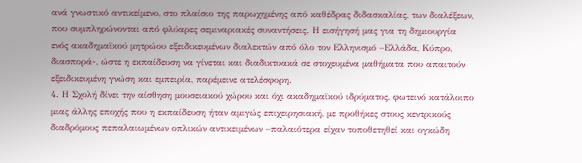ανά γνωστικό αντικείμενο, στο πλαίσιο της παρωχημένης από καθέδρας διδασκαλίας, των διαλέξεων, που συμπληρώνονται από φλύαρες σεμιναριακές συναντήσεις. Η εισήγησή μας για τη δημιουργία ενός ακαδημαϊκού μητρώου εξειδικευμένων διαλεκτών από όλο τον Ελληνισμό –Ελλάδα, Κύπρο, διασπορά-, ώστε η εκπαίδευση να γίνεται και διαδικτυακά σε στοχευμένα μαθήματα που απαιτούν εξειδικευμένη γνώση και εμπειρία, παρέμεινε ατελέσφορη.
4. Η Σχολή δίνει την αίσθηση μουσειακού χώρου και όχι ακαδημαϊκού ιδρύματος, φωτεινό κατάλοιπο μιας άλλης εποχής που η εκπαίδευση ήταν αμιγώς επιχειρησιακή, με προθήκες στους κεντρικούς διαδρόμους πεπαλαιωμένων οπλικών αντικειμένων –παλαιότερα είχαν τοποθετηθεί και ογκώδη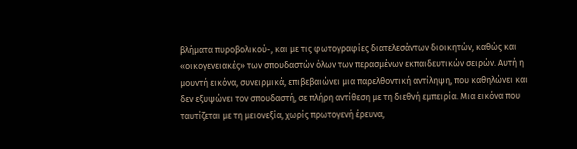βλήματα πυροβολικού-, και με τις φωτογραφίες διατελεσάντων διοικητών, καθώς και «οικογενειακές» των σπουδαστών όλων των περασμένων εκπαιδευτικών σειρών. Αυτή η μουντή εικόνα, συνειρμικά, επιβεβαιώνει μια παρελθοντική αντίληψη, που καθηλώνει και δεν εξυψώνει τον σπουδαστή, σε πλήρη αντίθεση με τη διεθνή εμπειρία. Μια εικόνα που ταυτίζεται με τη μειονεξία, χωρίς πρωτογενή έρευνα,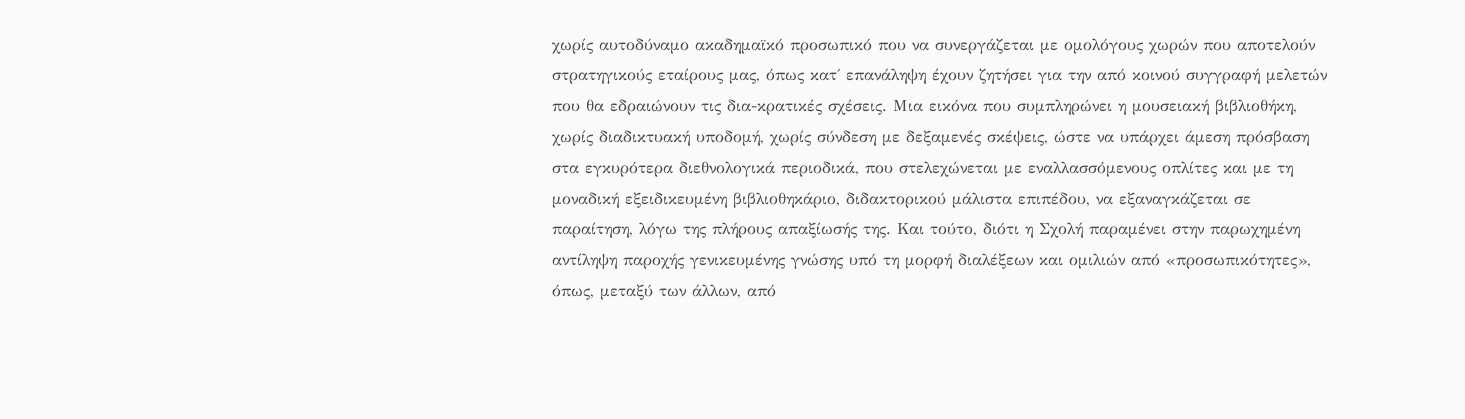χωρίς αυτοδύναμο ακαδημαϊκό προσωπικό που να συνεργάζεται με ομολόγους χωρών που αποτελούν στρατηγικούς εταίρους μας, όπως κατ΄ επανάληψη έχουν ζητήσει για την από κοινού συγγραφή μελετών που θα εδραιώνουν τις δια-κρατικές σχέσεις. Μια εικόνα που συμπληρώνει η μουσειακή βιβλιοθήκη, χωρίς διαδικτυακή υποδομή, χωρίς σύνδεση με δεξαμενές σκέψεις, ώστε να υπάρχει άμεση πρόσβαση στα εγκυρότερα διεθνολογικά περιοδικά, που στελεχώνεται με εναλλασσόμενους οπλίτες και με τη μοναδική εξειδικευμένη βιβλιοθηκάριο, διδακτορικού μάλιστα επιπέδου, να εξαναγκάζεται σε παραίτηση, λόγω της πλήρους απαξίωσής της. Και τούτο, διότι η Σχολή παραμένει στην παρωχημένη αντίληψη παροχής γενικευμένης γνώσης υπό τη μορφή διαλέξεων και ομιλιών από «προσωπικότητες», όπως, μεταξύ των άλλων, από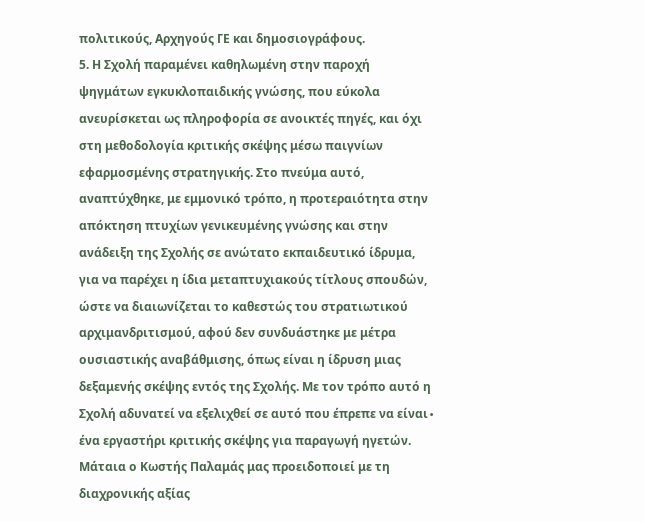πολιτικούς, Αρχηγούς ΓΕ και δημοσιογράφους.
5. Η Σχολή παραμένει καθηλωμένη στην παροχή ψηγμάτων εγκυκλοπαιδικής γνώσης, που εύκολα ανευρίσκεται ως πληροφορία σε ανοικτές πηγές, και όχι στη μεθοδολογία κριτικής σκέψης μέσω παιγνίων εφαρμοσμένης στρατηγικής. Στο πνεύμα αυτό, αναπτύχθηκε, με εμμονικό τρόπο, η προτεραιότητα στην απόκτηση πτυχίων γενικευμένης γνώσης και στην ανάδειξη της Σχολής σε ανώτατο εκπαιδευτικό ίδρυμα, για να παρέχει η ίδια μεταπτυχιακούς τίτλους σπουδών, ώστε να διαιωνίζεται το καθεστώς του στρατιωτικού αρχιμανδριτισμού, αφού δεν συνδυάστηκε με μέτρα ουσιαστικής αναβάθμισης, όπως είναι η ίδρυση μιας δεξαμενής σκέψης εντός της Σχολής. Με τον τρόπο αυτό η Σχολή αδυνατεί να εξελιχθεί σε αυτό που έπρεπε να είναι∙ ένα εργαστήρι κριτικής σκέψης για παραγωγή ηγετών. Μάταια ο Κωστής Παλαμάς μας προειδοποιεί με τη διαχρονικής αξίας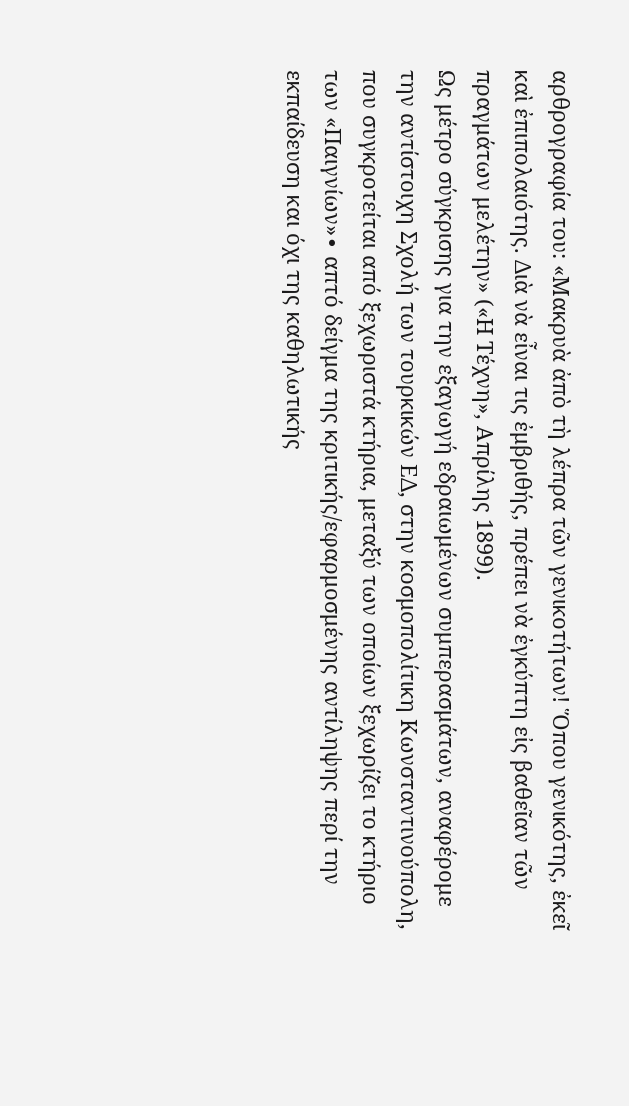αρθρογραφία του: «Μακρυὰ ἀπὸ τὴ λέπρα τῶν γενικοτήτων! Ὅπου γενικότης, ἐκεῖ καὶ ἐπιπολαιότης. Διὰ νὰ εἶναι τις ἐμβριθής, πρέπει νὰ ἐγκύπτη εἰς βαθεῖαν τῶν πραγμάτων μελέτην» («Η Τέχνη», Απρίλης 1899).
Ως μέτρο σύγκρισης για την εξαγωγή εδραιωμένων συμπερασμάτων, αναφέρομε την αντίστοιχη Σχολή των τουρκικών ΕΔ, στην κοσμοπολίτικη Κωνσταντινούπολη, που συγκροτείται από ξεχωριστά κτήρια, μεταξύ των οποίων ξεχωρίζει το κτήριο των «Παιγνίων»∙ απτό δείγμα της κριτικής/εφαρμοσμένης αντίληψης περί την εκπαίδευση και όχι της καθηλωτικής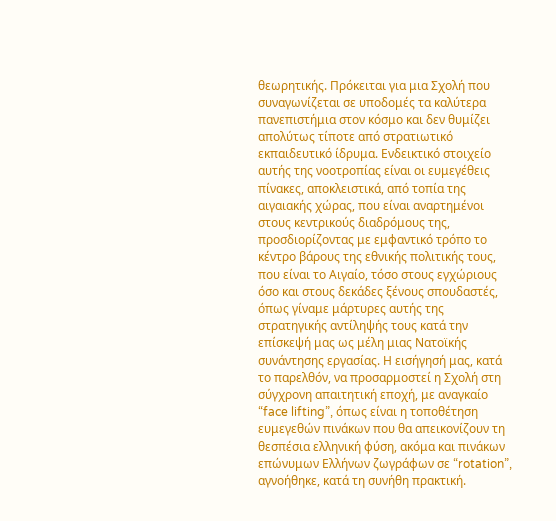θεωρητικής. Πρόκειται για μια Σχολή που συναγωνίζεται σε υποδομές τα καλύτερα πανεπιστήμια στον κόσμο και δεν θυμίζει απολύτως τίποτε από στρατιωτικό εκπαιδευτικό ίδρυμα. Ενδεικτικό στοιχείο αυτής της νοοτροπίας είναι οι ευμεγέθεις πίνακες, αποκλειστικά, από τοπία της αιγαιακής χώρας, που είναι αναρτημένοι στους κεντρικούς διαδρόμους της, προσδιορίζοντας με εμφαντικό τρόπο το κέντρο βάρους της εθνικής πολιτικής τους, που είναι το Αιγαίο, τόσο στους εγχώριους όσο και στους δεκάδες ξένους σπουδαστές, όπως γίναμε μάρτυρες αυτής της στρατηγικής αντίληψής τους κατά την επίσκεψή μας ως μέλη μιας Νατοϊκής συνάντησης εργασίας. Η εισήγησή μας, κατά το παρελθόν, να προσαρμοστεί η Σχολή στη σύγχρονη απαιτητική εποχή, με αναγκαίο “face lifting”, όπως είναι η τοποθέτηση ευμεγεθών πινάκων που θα απεικονίζουν τη θεσπέσια ελληνική φύση, ακόμα και πινάκων επώνυμων Ελλήνων ζωγράφων σε “rotation”, αγνοήθηκε, κατά τη συνήθη πρακτική.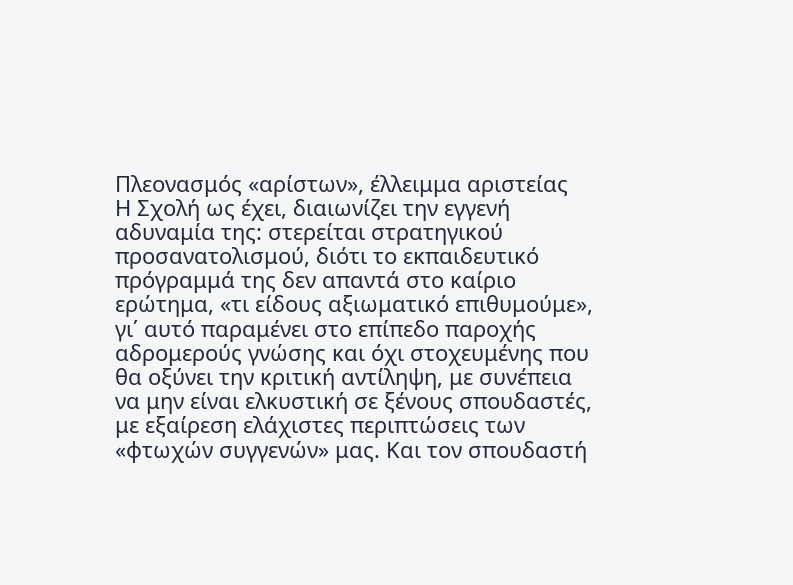Πλεονασμός «αρίστων», έλλειμμα αριστείας
Η Σχολή ως έχει, διαιωνίζει την εγγενή αδυναμία της: στερείται στρατηγικού προσανατολισμού, διότι το εκπαιδευτικό πρόγραμμά της δεν απαντά στο καίριο ερώτημα, «τι είδους αξιωματικό επιθυμούμε», γι΄ αυτό παραμένει στο επίπεδο παροχής αδρομερούς γνώσης και όχι στοχευμένης που θα οξύνει την κριτική αντίληψη, με συνέπεια να μην είναι ελκυστική σε ξένους σπουδαστές, με εξαίρεση ελάχιστες περιπτώσεις των «φτωχών συγγενών» μας. Και τον σπουδαστή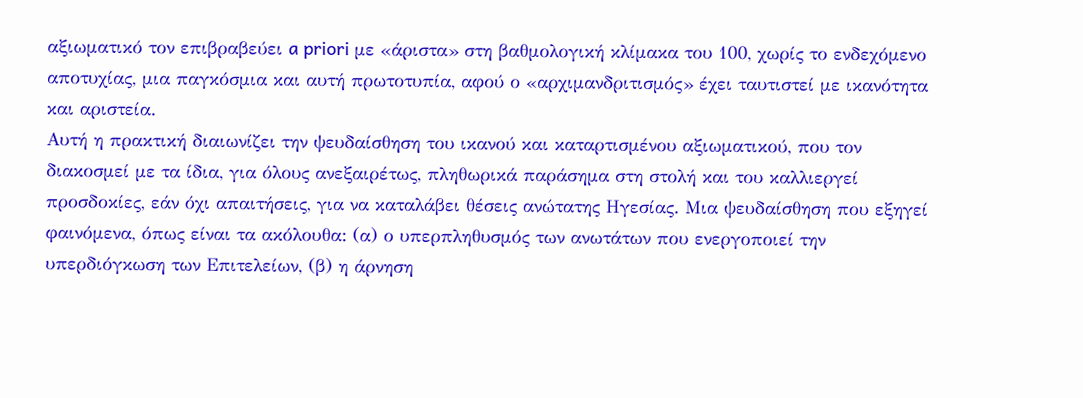αξιωματικό τον επιβραβεύει a priori με «άριστα» στη βαθμολογική κλίμακα του 100, χωρίς το ενδεχόμενο αποτυχίας, μια παγκόσμια και αυτή πρωτοτυπία, αφού ο «αρχιμανδριτισμός» έχει ταυτιστεί με ικανότητα και αριστεία.
Αυτή η πρακτική διαιωνίζει την ψευδαίσθηση του ικανού και καταρτισμένου αξιωματικού, που τον διακοσμεί με τα ίδια, για όλους ανεξαιρέτως, πληθωρικά παράσημα στη στολή και του καλλιεργεί προσδοκίες, εάν όχι απαιτήσεις, για να καταλάβει θέσεις ανώτατης Ηγεσίας. Μια ψευδαίσθηση που εξηγεί φαινόμενα, όπως είναι τα ακόλουθα: (α) ο υπερπληθυσμός των ανωτάτων που ενεργοποιεί την υπερδιόγκωση των Επιτελείων, (β) η άρνηση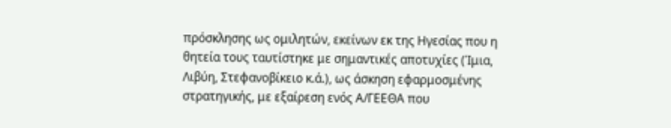πρόσκλησης ως ομιλητών, εκείνων εκ της Ηγεσίας που η θητεία τους ταυτίστηκε με σημαντικές αποτυχίες (Ίμια, Λιβύη, Στεφανοβίκειο κ.ά.), ως άσκηση εφαρμοσμένης στρατηγικής, με εξαίρεση ενός Α/ΓΕΕΘΑ που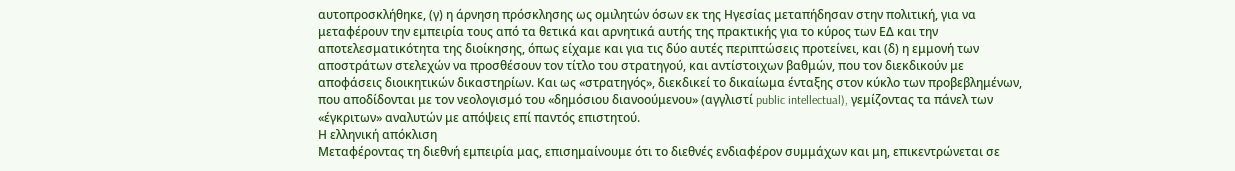αυτοπροσκλήθηκε, (γ) η άρνηση πρόσκλησης ως ομιλητών όσων εκ της Ηγεσίας μεταπήδησαν στην πολιτική, για να μεταφέρουν την εμπειρία τους από τα θετικά και αρνητικά αυτής της πρακτικής για το κύρος των ΕΔ και την αποτελεσματικότητα της διοίκησης, όπως είχαμε και για τις δύο αυτές περιπτώσεις προτείνει, και (δ) η εμμονή των αποστράτων στελεχών να προσθέσουν τον τίτλο του στρατηγού, και αντίστοιχων βαθμών, που τον διεκδικούν με αποφάσεις διοικητικών δικαστηρίων. Και ως «στρατηγός», διεκδικεί το δικαίωμα ένταξης στον κύκλο των προβεβλημένων, που αποδίδονται με τον νεολογισμό του «δημόσιου διανοούμενου» (αγγλιστί public intellectual), γεμίζοντας τα πάνελ των «έγκριτων» αναλυτών με απόψεις επί παντός επιστητού.
Η ελληνική απόκλιση
Μεταφέροντας τη διεθνή εμπειρία μας, επισημαίνουμε ότι το διεθνές ενδιαφέρον συμμάχων και μη, επικεντρώνεται σε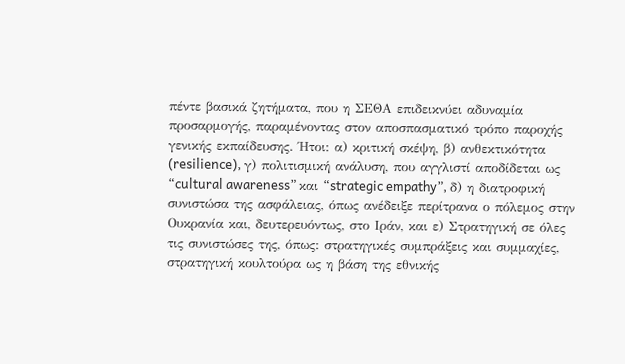πέντε βασικά ζητήματα, που η ΣΕΘΑ επιδεικνύει αδυναμία προσαρμογής, παραμένοντας στον αποσπασματικό τρόπο παροχής γενικής εκπαίδευσης. Ήτοι: α) κριτική σκέψη, β) ανθεκτικότητα (resilience), γ) πολιτισμική ανάλυση, που αγγλιστί αποδίδεται ως “cultural awareness” και “strategic empathy”, δ) η διατροφική συνιστώσα της ασφάλειας, όπως ανέδειξε περίτρανα ο πόλεμος στην Ουκρανία και, δευτερευόντως, στο Ιράν, και ε) Στρατηγική σε όλες τις συνιστώσες της, όπως: στρατηγικές συμπράξεις και συμμαχίες, στρατηγική κουλτούρα ως η βάση της εθνικής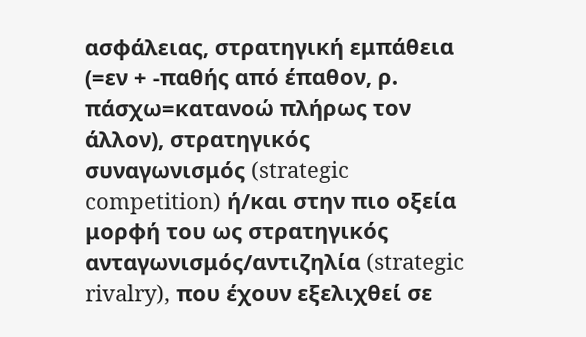ασφάλειας, στρατηγική εμπάθεια (=εν + -παθής από έπαθον, ρ. πάσχω=κατανοώ πλήρως τον άλλον), στρατηγικός συναγωνισμός (strategic competition) ή/και στην πιο οξεία μορφή του ως στρατηγικός ανταγωνισμός/αντιζηλία (strategic rivalry), που έχουν εξελιχθεί σε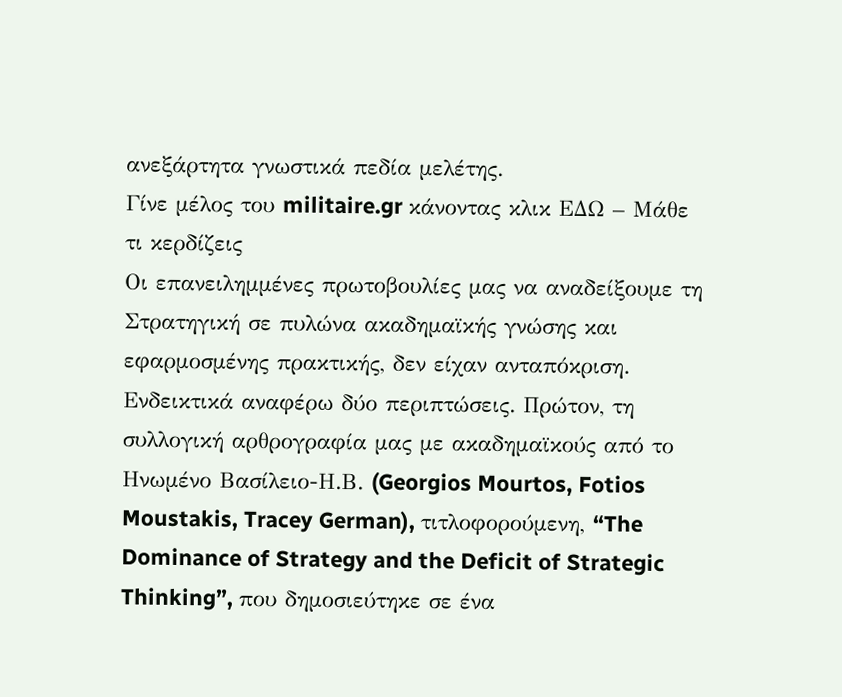ανεξάρτητα γνωστικά πεδία μελέτης.
Γίνε μέλος του militaire.gr κάνοντας κλικ ΕΔΩ – Μάθε τι κερδίζεις
Οι επανειλημμένες πρωτοβουλίες μας να αναδείξουμε τη Στρατηγική σε πυλώνα ακαδημαϊκής γνώσης και εφαρμοσμένης πρακτικής, δεν είχαν ανταπόκριση. Ενδεικτικά αναφέρω δύο περιπτώσεις. Πρώτον, τη συλλογική αρθρογραφία μας με ακαδημαϊκούς από το Ηνωμένο Βασίλειο-Η.Β. (Georgios Mourtos, Fotios Moustakis, Tracey German), τιτλοφορούμενη, “The Dominance of Strategy and the Deficit of Strategic Thinking”, που δημοσιεύτηκε σε ένα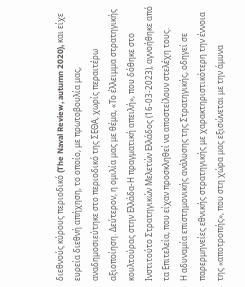διεθνούς κύρους περιοδικό (The Naval Review, autumn 2020), και είχε ευρεία διεθνή απήχηση, το οποίο, με πρωτοβουλία μας, αναδημοσιεύτηκε στο περιοδικό της ΣΕΘΑ, χωρίς περαιτέρω αξιοποίηση. Δεύτερον, η ομιλία μας με θέμα, «Το έλλειμμα στρατηγικής κουλτούρας στην Ελλάδα-Η πραγματική απειλή», που δόθηκε στο Ινστιτούτο Στρατηγικών Μελετών Ελλάδος (16-03-2023), αγνοήθηκε από τα Επιτελεία, που είχαν προσκληθεί να αποστείλουν στελέχη τους.
Η αδυναμία επιστημονικής ανάλυσης της Στρατηγικής, οδηγεί σε παρερμηνείες εθνικής στρατηγικής με χαρακτηριστικότερη την έννοια της «αποτροπής», που στη χώρα μας εξισώνεται με την άμυνα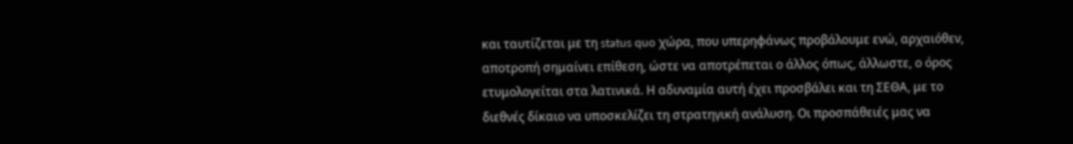και ταυτίζεται με τη status quo χώρα, που υπερηφάνως προβάλουμε ενώ, αρχαιόθεν, αποτροπή σημαίνει επίθεση, ώστε να αποτρέπεται ο άλλος όπως, άλλωστε, ο όρος ετυμολογείται στα λατινικά. Η αδυναμία αυτή έχει προσβάλει και τη ΣΕΘΑ, με το διεθνές δίκαιο να υποσκελίζει τη στρατηγική ανάλυση. Οι προσπάθειές μας να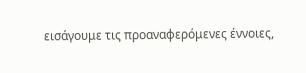εισάγουμε τις προαναφερόμενες έννοιες,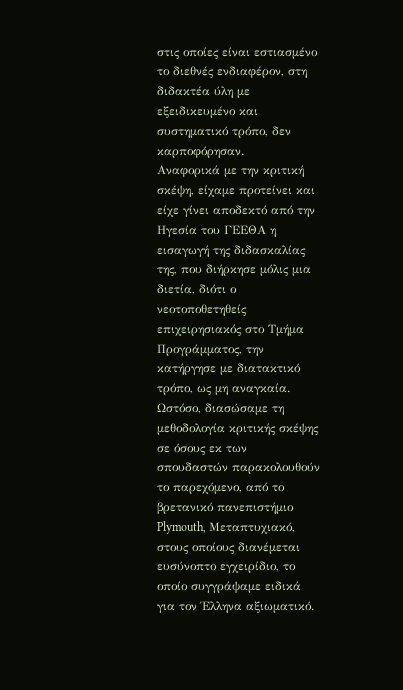στις οποίες είναι εστιασμένο το διεθνές ενδιαφέρον, στη διδακτέα ύλη με εξειδικευμένο και συστηματικό τρόπο, δεν καρποφόρησαν.
Αναφορικά με την κριτική σκέψη, είχαμε προτείνει και είχε γίνει αποδεκτό από την Ηγεσία του ΓΕΕΘΑ η εισαγωγή της διδασκαλίας της, που διήρκησε μόλις μια διετία, διότι ο νεοτοποθετηθείς επιχειρησιακός στο Τμήμα Προγράμματος, την κατήργησε με διατακτικό τρόπο, ως μη αναγκαία. Ωστόσο, διασώσαμε τη μεθοδολογία κριτικής σκέψης σε όσους εκ των σπουδαστών παρακολουθούν το παρεχόμενο, από το βρετανικό πανεπιστήμιο Plymouth, Μεταπτυχιακό, στους οποίους διανέμεται ευσύνοπτο εγχειρίδιο, το οποίο συγγράψαμε ειδικά για τον Έλληνα αξιωματικό.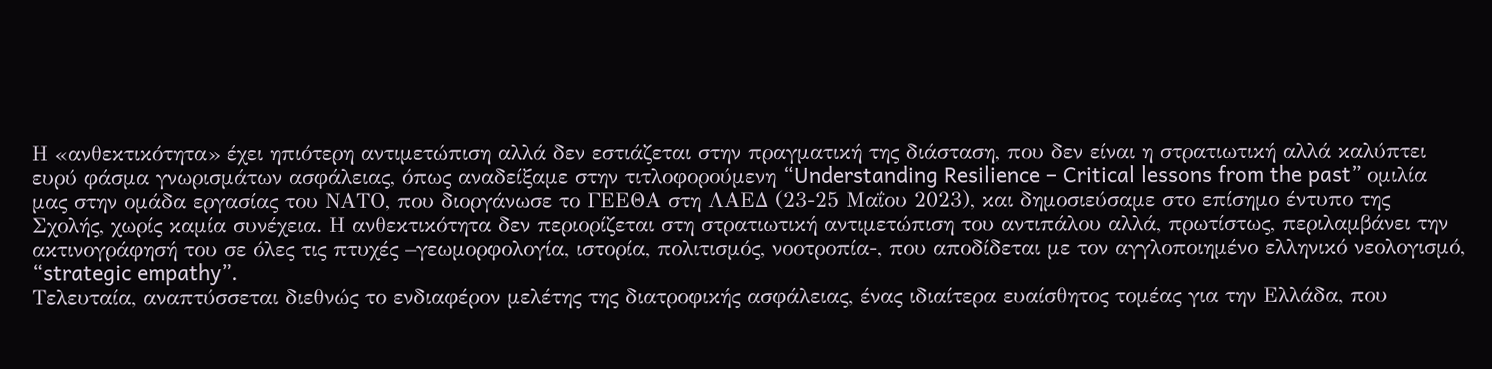Η «ανθεκτικότητα» έχει ηπιότερη αντιμετώπιση αλλά δεν εστιάζεται στην πραγματική της διάσταση, που δεν είναι η στρατιωτική αλλά καλύπτει ευρύ φάσμα γνωρισμάτων ασφάλειας, όπως αναδείξαμε στην τιτλοφορούμενη “Understanding Resilience – Critical lessons from the past” ομιλία μας στην ομάδα εργασίας του ΝΑΤΟ, που διοργάνωσε το ΓΕΕΘΑ στη ΛΑΕΔ (23-25 Μαΐου 2023), και δημοσιεύσαμε στο επίσημο έντυπο της Σχολής, χωρίς καμία συνέχεια. Η ανθεκτικότητα δεν περιορίζεται στη στρατιωτική αντιμετώπιση του αντιπάλου αλλά, πρωτίστως, περιλαμβάνει την ακτινογράφησή του σε όλες τις πτυχές –γεωμορφολογία, ιστορία, πολιτισμός, νοοτροπία-, που αποδίδεται με τον αγγλοποιημένο ελληνικό νεολογισμό, “strategic empathy”.
Τελευταία, αναπτύσσεται διεθνώς το ενδιαφέρον μελέτης της διατροφικής ασφάλειας, ένας ιδιαίτερα ευαίσθητος τομέας για την Ελλάδα, που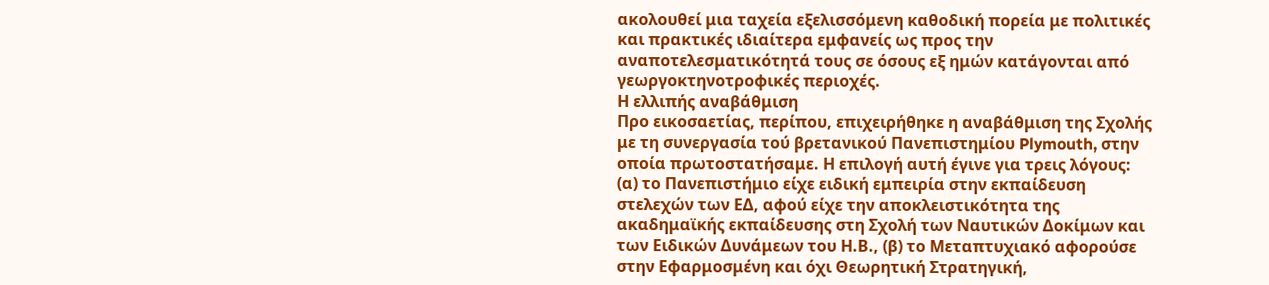ακολουθεί μια ταχεία εξελισσόμενη καθοδική πορεία με πολιτικές και πρακτικές ιδιαίτερα εμφανείς ως προς την αναποτελεσματικότητά τους σε όσους εξ ημών κατάγονται από γεωργοκτηνοτροφικές περιοχές.
Η ελλιπής αναβάθμιση
Προ εικοσαετίας, περίπου, επιχειρήθηκε η αναβάθμιση της Σχολής με τη συνεργασία τού βρετανικού Πανεπιστημίου Plymouth, στην οποία πρωτοστατήσαμε. Η επιλογή αυτή έγινε για τρεις λόγους: (α) το Πανεπιστήμιο είχε ειδική εμπειρία στην εκπαίδευση στελεχών των ΕΔ, αφού είχε την αποκλειστικότητα της ακαδημαϊκής εκπαίδευσης στη Σχολή των Ναυτικών Δοκίμων και των Ειδικών Δυνάμεων του Η.Β., (β) το Μεταπτυχιακό αφορούσε στην Εφαρμοσμένη και όχι Θεωρητική Στρατηγική,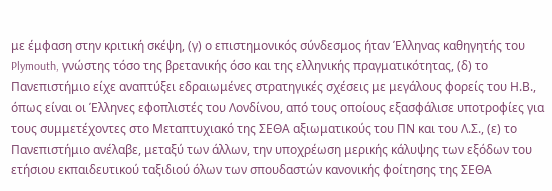με έμφαση στην κριτική σκέψη, (γ) ο επιστημονικός σύνδεσμος ήταν Έλληνας καθηγητής του Plymouth, γνώστης τόσο της βρετανικής όσο και της ελληνικής πραγματικότητας, (δ) το Πανεπιστήμιο είχε αναπτύξει εδραιωμένες στρατηγικές σχέσεις με μεγάλους φορείς του Η.Β., όπως είναι οι Έλληνες εφοπλιστές του Λονδίνου, από τους οποίους εξασφάλισε υποτροφίες για τους συμμετέχοντες στο Μεταπτυχιακό της ΣΕΘΑ αξιωματικούς του ΠΝ και του Λ.Σ., (ε) το Πανεπιστήμιο ανέλαβε, μεταξύ των άλλων, την υποχρέωση μερικής κάλυψης των εξόδων του ετήσιου εκπαιδευτικού ταξιδιού όλων των σπουδαστών κανονικής φοίτησης της ΣΕΘΑ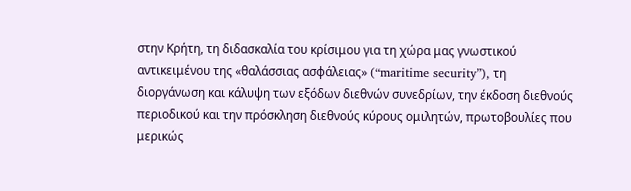στην Κρήτη, τη διδασκαλία του κρίσιμου για τη χώρα μας γνωστικού αντικειμένου της «θαλάσσιας ασφάλειας» (“maritime security”), τη διοργάνωση και κάλυψη των εξόδων διεθνών συνεδρίων, την έκδοση διεθνούς περιοδικού και την πρόσκληση διεθνούς κύρους ομιλητών, πρωτοβουλίες που μερικώς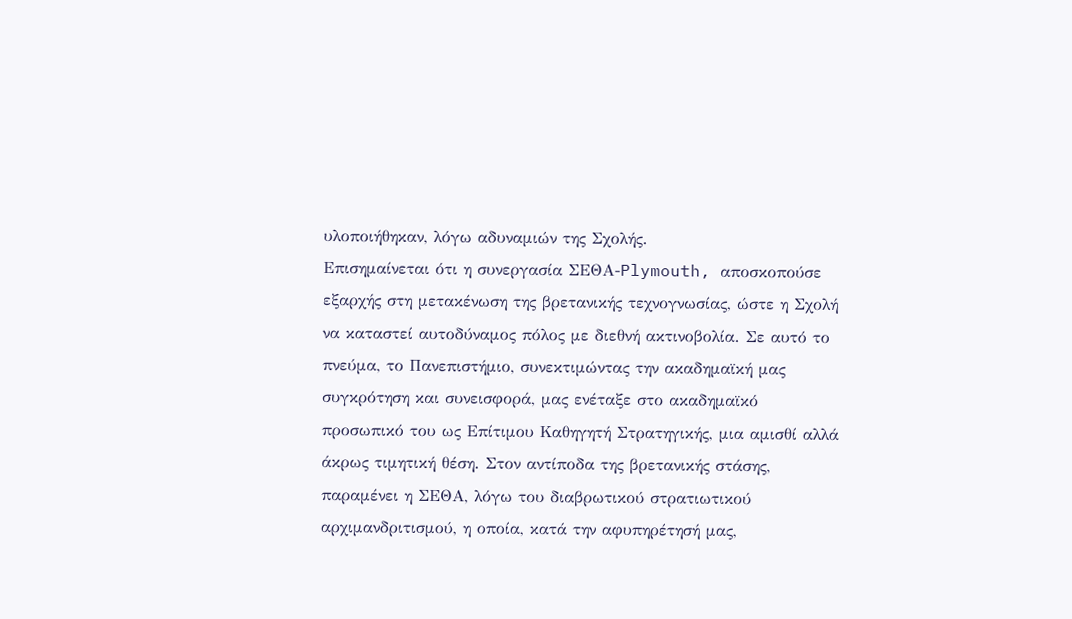υλοποιήθηκαν, λόγω αδυναμιών της Σχολής.
Επισημαίνεται ότι η συνεργασία ΣΕΘΑ-Plymouth, αποσκοπούσε εξαρχής στη μετακένωση της βρετανικής τεχνογνωσίας, ώστε η Σχολή να καταστεί αυτοδύναμος πόλος με διεθνή ακτινοβολία. Σε αυτό το πνεύμα, το Πανεπιστήμιο, συνεκτιμώντας την ακαδημαϊκή μας συγκρότηση και συνεισφορά, μας ενέταξε στο ακαδημαϊκό προσωπικό του ως Επίτιμου Καθηγητή Στρατηγικής, μια αμισθί αλλά άκρως τιμητική θέση. Στον αντίποδα της βρετανικής στάσης, παραμένει η ΣΕΘΑ, λόγω του διαβρωτικού στρατιωτικού αρχιμανδριτισμού, η οποία, κατά την αφυπηρέτησή μας,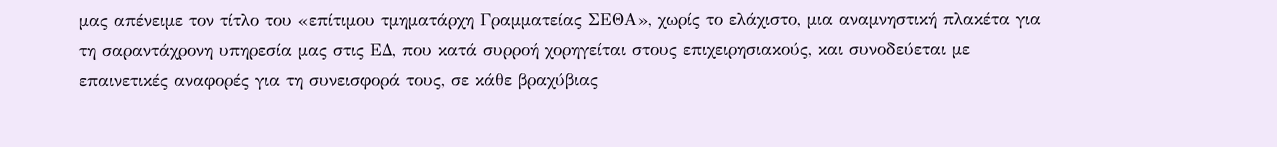μας απένειμε τον τίτλο του «επίτιμου τμηματάρχη Γραμματείας ΣΕΘΑ», χωρίς το ελάχιστο, μια αναμνηστική πλακέτα για τη σαραντάχρονη υπηρεσία μας στις ΕΔ, που κατά συρροή χορηγείται στους επιχειρησιακούς, και συνοδεύεται με επαινετικές αναφορές για τη συνεισφορά τους, σε κάθε βραχύβιας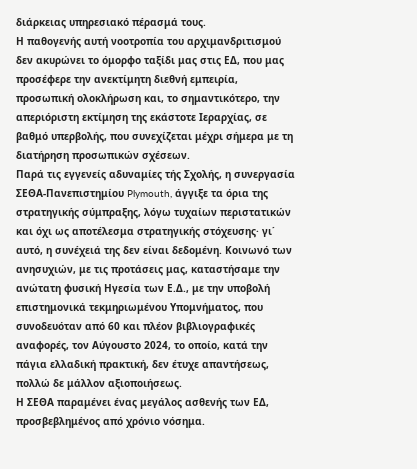διάρκειας υπηρεσιακό πέρασμά τους.
Η παθογενής αυτή νοοτροπία του αρχιμανδριτισμού δεν ακυρώνει το όμορφο ταξίδι μας στις ΕΔ, που μας προσέφερε την ανεκτίμητη διεθνή εμπειρία, προσωπική ολοκλήρωση και, το σημαντικότερο, την απεριόριστη εκτίμηση της εκάστοτε Ιεραρχίας, σε βαθμό υπερβολής, που συνεχίζεται μέχρι σήμερα με τη διατήρηση προσωπικών σχέσεων.
Παρά τις εγγενείς αδυναμίες τής Σχολής, η συνεργασία ΣΕΘΑ-Πανεπιστημίου Plymouth, άγγιξε τα όρια της στρατηγικής σύμπραξης, λόγω τυχαίων περιστατικών και όχι ως αποτέλεσμα στρατηγικής στόχευσης· γι΄ αυτό, η συνέχειά της δεν είναι δεδομένη. Κοινωνό των ανησυχιών, με τις προτάσεις μας, καταστήσαμε την ανώτατη φυσική Ηγεσία των Ε.Δ., με την υποβολή επιστημονικά τεκμηριωμένου Υπομνήματος, που συνοδευόταν από 60 και πλέον βιβλιογραφικές αναφορές, τον Αύγουστο 2024, το οποίο, κατά την πάγια ελλαδική πρακτική, δεν έτυχε απαντήσεως, πολλώ δε μάλλον αξιοποιήσεως.
Η ΣΕΘΑ παραμένει ένας μεγάλος ασθενής των ΕΔ, προσβεβλημένος από χρόνιο νόσημα.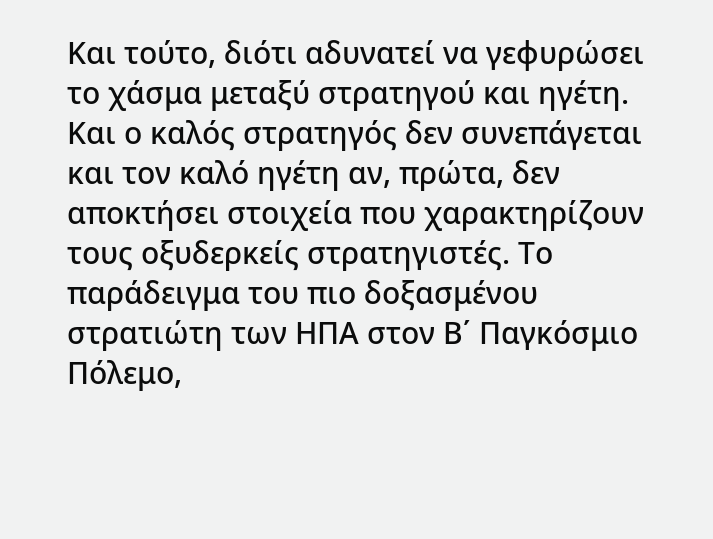Και τούτο, διότι αδυνατεί να γεφυρώσει το χάσμα μεταξύ στρατηγού και ηγέτη. Και ο καλός στρατηγός δεν συνεπάγεται και τον καλό ηγέτη αν, πρώτα, δεν αποκτήσει στοιχεία που χαρακτηρίζουν τους οξυδερκείς στρατηγιστές. Το παράδειγμα του πιο δοξασμένου στρατιώτη των ΗΠΑ στον Β΄ Παγκόσμιο Πόλεμο,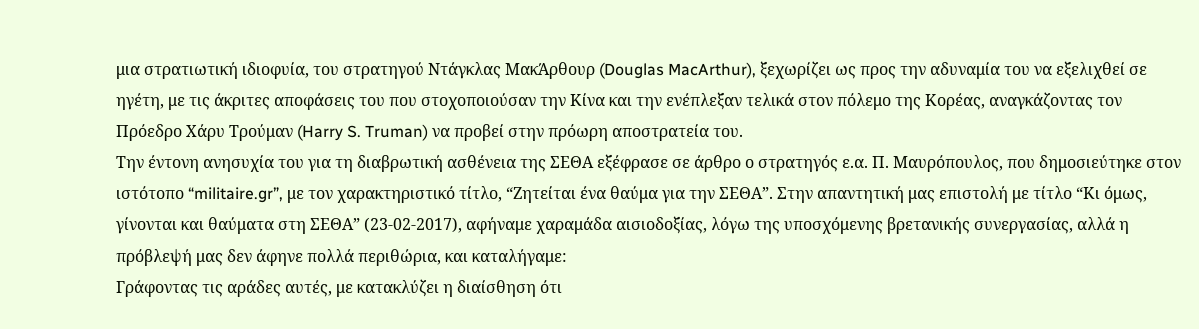μια στρατιωτική ιδιοφυία, του στρατηγού Ντάγκλας ΜακΆρθουρ (Douglas MacArthur), ξεχωρίζει ως προς την αδυναμία του να εξελιχθεί σε ηγέτη, με τις άκριτες αποφάσεις του που στοχοποιούσαν την Κίνα και την ενέπλεξαν τελικά στον πόλεμο της Κορέας, αναγκάζοντας τον Πρόεδρο Χάρυ Τρούμαν (Harry S. Truman) να προβεί στην πρόωρη αποστρατεία του.
Την έντονη ανησυχία του για τη διαβρωτική ασθένεια της ΣΕΘΑ εξέφρασε σε άρθρο ο στρατηγός ε.α. Π. Μαυρόπουλος, που δημοσιεύτηκε στον ιστότοπο “militaire.gr”, με τον χαρακτηριστικό τίτλο, “Ζητείται ένα θαύμα για την ΣΕΘΑ”. Στην απαντητική μας επιστολή με τίτλο “Κι όμως, γίνονται και θαύματα στη ΣΕΘΑ” (23-02-2017), αφήναμε χαραμάδα αισιοδοξίας, λόγω της υποσχόμενης βρετανικής συνεργασίας, αλλά η πρόβλεψή μας δεν άφηνε πολλά περιθώρια, και καταλήγαμε:
Γράφοντας τις αράδες αυτές, με κατακλύζει η διαίσθηση ότι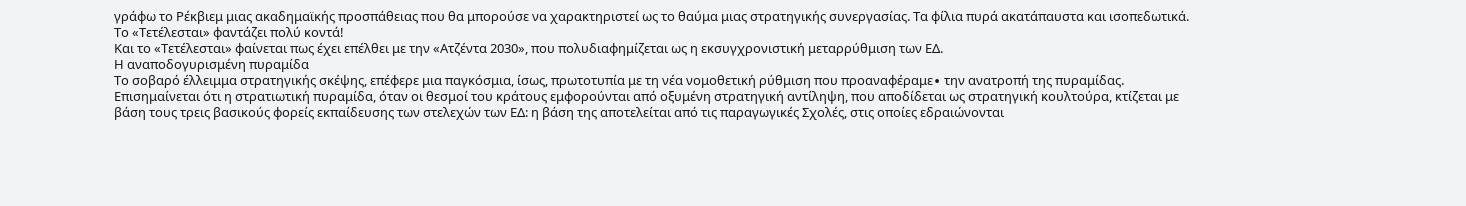γράφω το Ρέκβιεμ μιας ακαδημαϊκής προσπάθειας που θα μπορούσε να χαρακτηριστεί ως το θαύμα μιας στρατηγικής συνεργασίας. Τα φίλια πυρά ακατάπαυστα και ισοπεδωτικά. Το «Τετέλεσται» φαντάζει πολύ κοντά!
Και το «Τετέλεσται» φαίνεται πως έχει επέλθει με την «Ατζέντα 2030», που πολυδιαφημίζεται ως η εκσυγχρονιστική μεταρρύθμιση των ΕΔ.
Η αναποδογυρισμένη πυραμίδα
Το σοβαρό έλλειμμα στρατηγικής σκέψης, επέφερε μια παγκόσμια, ίσως, πρωτοτυπία με τη νέα νομοθετική ρύθμιση που προαναφέραμε∙ την ανατροπή της πυραμίδας. Επισημαίνεται ότι η στρατιωτική πυραμίδα, όταν οι θεσμοί του κράτους εμφορούνται από οξυμένη στρατηγική αντίληψη, που αποδίδεται ως στρατηγική κουλτούρα, κτίζεται με βάση τους τρεις βασικούς φορείς εκπαίδευσης των στελεχών των ΕΔ: η βάση της αποτελείται από τις παραγωγικές Σχολές, στις οποίες εδραιώνονται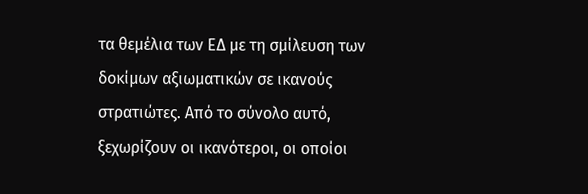τα θεμέλια των ΕΔ με τη σμίλευση των δοκίμων αξιωματικών σε ικανούς στρατιώτες. Από το σύνολο αυτό, ξεχωρίζουν οι ικανότεροι, οι οποίοι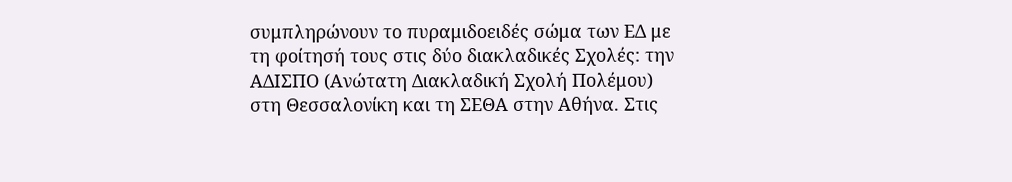συμπληρώνουν το πυραμιδοειδές σώμα των ΕΔ με τη φοίτησή τους στις δύο διακλαδικές Σχολές: την ΑΔΙΣΠΟ (Ανώτατη Διακλαδική Σχολή Πολέμου) στη Θεσσαλονίκη και τη ΣΕΘΑ στην Αθήνα. Στις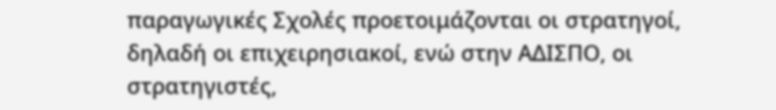παραγωγικές Σχολές προετοιμάζονται οι στρατηγοί, δηλαδή οι επιχειρησιακοί, ενώ στην ΑΔΙΣΠΟ, οι στρατηγιστές,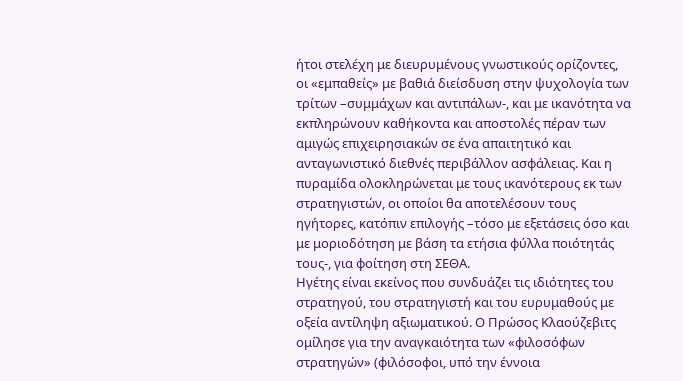ήτοι στελέχη με διευρυμένους γνωστικούς ορίζοντες, οι «εμπαθείς» με βαθιά διείσδυση στην ψυχολογία των τρίτων –συμμάχων και αντιπάλων-, και με ικανότητα να εκπληρώνουν καθήκοντα και αποστολές πέραν των αμιγώς επιχειρησιακών σε ένα απαιτητικό και ανταγωνιστικό διεθνές περιβάλλον ασφάλειας. Και η πυραμίδα ολοκληρώνεται με τους ικανότερους εκ των στρατηγιστών, οι οποίοι θα αποτελέσουν τους ηγήτορες, κατόπιν επιλογής –τόσο με εξετάσεις όσο και με μοριοδότηση με βάση τα ετήσια φύλλα ποιότητάς τους-, για φοίτηση στη ΣΕΘΑ.
Ηγέτης είναι εκείνος που συνδυάζει τις ιδιότητες του στρατηγού, του στρατηγιστή και του ευρυμαθούς με οξεία αντίληψη αξιωματικού. Ο Πρώσος Κλαούζεβιτς ομίλησε για την αναγκαιότητα των «φιλοσόφων στρατηγών» (φιλόσοφοι, υπό την έννοια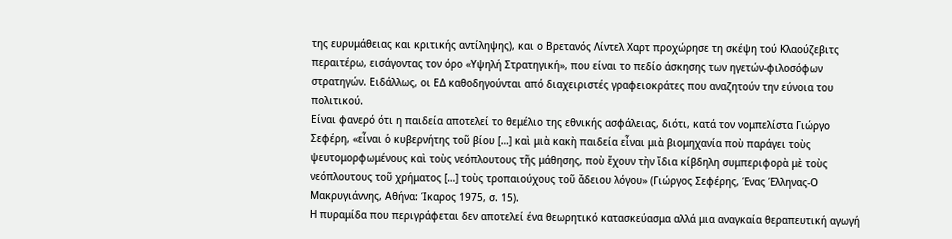της ευρυμάθειας και κριτικής αντίληψης), και ο Βρετανός Λίντελ Χαρτ προχώρησε τη σκέψη τού Κλαούζεβιτς περαιτέρω, εισάγοντας τον όρο «Υψηλή Στρατηγική», που είναι το πεδίο άσκησης των ηγετών-φιλοσόφων στρατηγών. Ειδάλλως, οι ΕΔ καθοδηγούνται από διαχειριστές γραφειοκράτες που αναζητούν την εύνοια του πολιτικού.
Είναι φανερό ότι η παιδεία αποτελεί το θεμέλιο της εθνικής ασφάλειας, διότι, κατά τον νομπελίστα Γιώργο Σεφέρη, «εἶναι ὁ κυβερνήτης τοῦ βίου […] καὶ μιὰ κακὴ παιδεία εἶναι μιὰ βιομηχανία ποὺ παράγει τοὺς ψευτομορφωμένους καὶ τοὺς νεόπλουτους τῆς μάθησης, ποὺ ἔχουν τὴν ἴδια κίβδηλη συμπεριφορὰ μὲ τοὺς νεόπλουτους τοῦ χρήματος […] τοὺς τροπαιούχους τοῦ ἄδειου λόγου» (Γιώργος Σεφέρης, Ένας Έλληνας-Ο Μακρυγιάννης, Αθήνα: Ίκαρος 1975, σ. 15).
Η πυραμίδα που περιγράφεται δεν αποτελεί ένα θεωρητικό κατασκεύασμα αλλά μια αναγκαία θεραπευτική αγωγή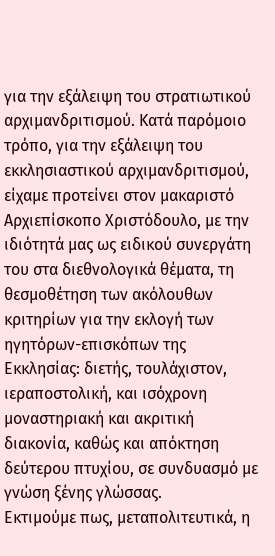για την εξάλειψη του στρατιωτικού αρχιμανδριτισμού. Κατά παρόμοιο τρόπο, για την εξάλειψη του εκκλησιαστικού αρχιμανδριτισμού, είχαμε προτείνει στον μακαριστό Αρχιεπίσκοπο Χριστόδουλο, με την ιδιότητά μας ως ειδικού συνεργάτη του στα διεθνολογικά θέματα, τη θεσμοθέτηση των ακόλουθων κριτηρίων για την εκλογή των ηγητόρων-επισκόπων της Εκκλησίας: διετής, τουλάχιστον, ιεραποστολική, και ισόχρονη μοναστηριακή και ακριτική διακονία, καθώς και απόκτηση δεύτερου πτυχίου, σε συνδυασμό με γνώση ξένης γλώσσας.
Εκτιμούμε πως, μεταπολιτευτικά, η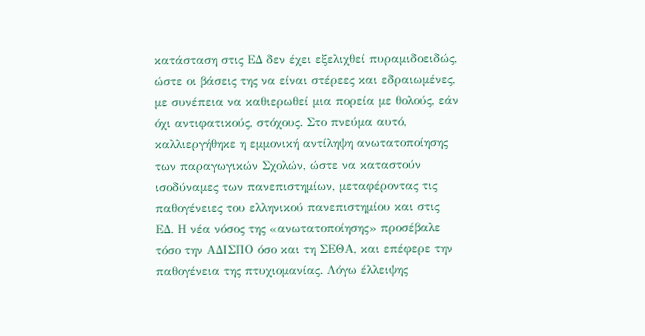κατάσταση στις ΕΔ δεν έχει εξελιχθεί πυραμιδοειδώς, ώστε οι βάσεις της να είναι στέρεες και εδραιωμένες, με συνέπεια να καθιερωθεί μια πορεία με θολούς, εάν όχι αντιφατικούς, στόχους. Στο πνεύμα αυτό, καλλιεργήθηκε η εμμονική αντίληψη ανωτατοποίησης των παραγωγικών Σχολών, ώστε να καταστούν ισοδύναμες των πανεπιστημίων, μεταφέροντας τις παθογένειες του ελληνικού πανεπιστημίου και στις ΕΔ. Η νέα νόσος της «ανωτατοποίησης» προσέβαλε τόσο την ΑΔΙΣΠΟ όσο και τη ΣΕΘΑ, και επέφερε την παθογένεια της πτυχιομανίας. Λόγω έλλειψης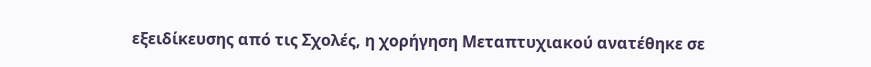εξειδίκευσης από τις Σχολές, η χορήγηση Μεταπτυχιακού ανατέθηκε σε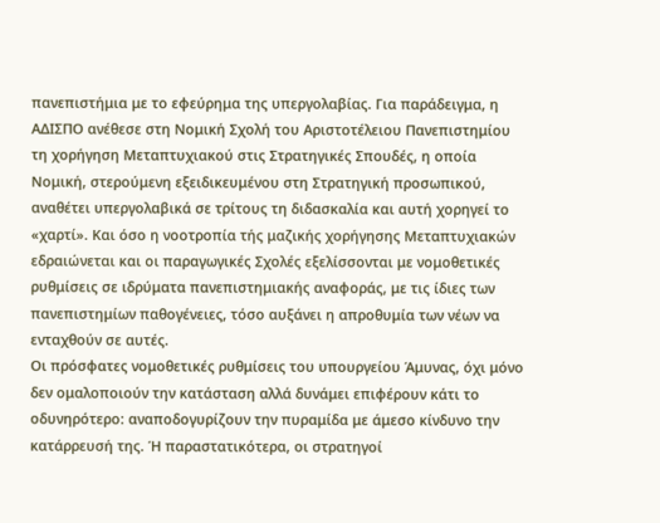πανεπιστήμια με το εφεύρημα της υπεργολαβίας. Για παράδειγμα, η ΑΔΙΣΠΟ ανέθεσε στη Νομική Σχολή του Αριστοτέλειου Πανεπιστημίου τη χορήγηση Μεταπτυχιακού στις Στρατηγικές Σπουδές, η οποία Νομική, στερούμενη εξειδικευμένου στη Στρατηγική προσωπικού, αναθέτει υπεργολαβικά σε τρίτους τη διδασκαλία και αυτή χορηγεί το «χαρτί». Και όσο η νοοτροπία τής μαζικής χορήγησης Μεταπτυχιακών εδραιώνεται και οι παραγωγικές Σχολές εξελίσσονται με νομοθετικές ρυθμίσεις σε ιδρύματα πανεπιστημιακής αναφοράς, με τις ίδιες των πανεπιστημίων παθογένειες, τόσο αυξάνει η απροθυμία των νέων να ενταχθούν σε αυτές.
Οι πρόσφατες νομοθετικές ρυθμίσεις του υπουργείου Άμυνας, όχι μόνο δεν ομαλοποιούν την κατάσταση αλλά δυνάμει επιφέρουν κάτι το οδυνηρότερο: αναποδογυρίζουν την πυραμίδα με άμεσο κίνδυνο την κατάρρευσή της. Ή παραστατικότερα, οι στρατηγοί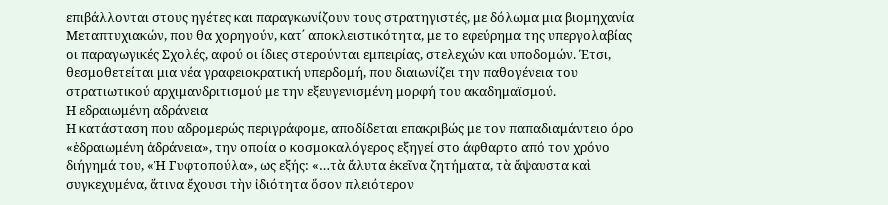επιβάλλονται στους ηγέτες και παραγκωνίζουν τους στρατηγιστές, με δόλωμα μια βιομηχανία Μεταπτυχιακών, που θα χορηγούν, κατ΄ αποκλειστικότητα, με το εφεύρημα της υπεργολαβίας οι παραγωγικές Σχολές, αφού οι ίδιες στερούνται εμπειρίας, στελεχών και υποδομών. Έτσι, θεσμοθετείται μια νέα γραφειοκρατική υπερδομή, που διαιωνίζει την παθογένεια του στρατιωτικού αρχιμανδριτισμού με την εξευγενισμένη μορφή του ακαδημαϊσμού.
Η εδραιωμένη αδράνεια
Η κατάσταση που αδρομερώς περιγράφομε, αποδίδεται επακριβώς με τον παπαδιαμάντειο όρο «ἑδραιωμένη ἀδράνεια», την οποία ο κοσμοκαλόγερος εξηγεί στο άφθαρτο από τον χρόνο διήγημά του, «Ἡ Γυφτοπούλα», ως εξής: «…τὰ ἄλυτα ἐκεῖνα ζητήματα, τὰ ἄψαυστα καὶ συγκεχυμένα, ἅτινα ἔχουσι τὴν ἰδιότητα ὅσον πλειότερον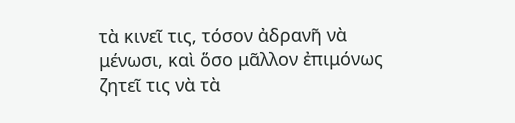τὰ κινεῖ τις, τόσον ἀδρανῆ νὰ μένωσι, καὶ ὅσο μᾶλλον ἐπιμόνως ζητεῖ τις νὰ τὰ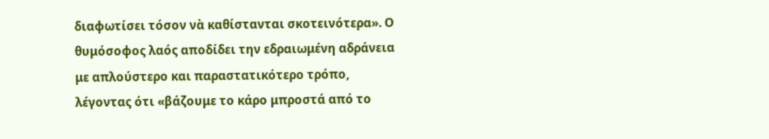διαφωτίσει τόσον νὰ καθίστανται σκοτεινότερα». Ο θυμόσοφος λαός αποδίδει την εδραιωμένη αδράνεια με απλούστερο και παραστατικότερο τρόπο, λέγοντας ότι «βάζουμε το κάρο μπροστά από το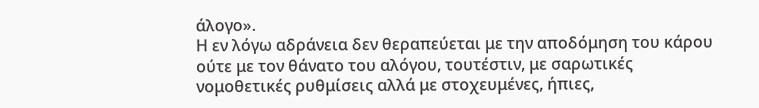άλογο».
Η εν λόγω αδράνεια δεν θεραπεύεται με την αποδόμηση του κάρου ούτε με τον θάνατο του αλόγου, τουτέστιν, με σαρωτικές νομοθετικές ρυθμίσεις αλλά με στοχευμένες, ήπιες,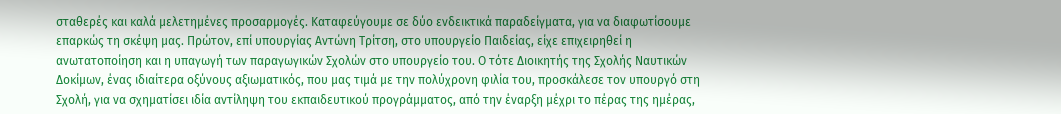σταθερές και καλά μελετημένες προσαρμογές. Καταφεύγουμε σε δύο ενδεικτικά παραδείγματα, για να διαφωτίσουμε επαρκώς τη σκέψη μας. Πρώτον, επί υπουργίας Αντώνη Τρίτση, στο υπουργείο Παιδείας, είχε επιχειρηθεί η ανωτατοποίηση και η υπαγωγή των παραγωγικών Σχολών στο υπουργείο του. Ο τότε Διοικητής της Σχολής Ναυτικών Δοκίμων, ένας ιδιαίτερα οξύνους αξιωματικός, που μας τιμά με την πολύχρονη φιλία του, προσκάλεσε τον υπουργό στη Σχολή, για να σχηματίσει ιδία αντίληψη του εκπαιδευτικού προγράμματος, από την έναρξη μέχρι το πέρας της ημέρας,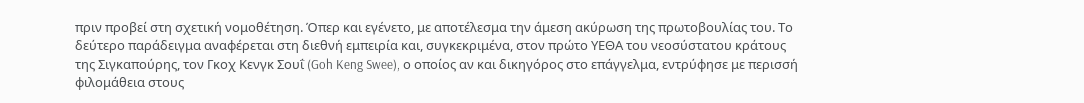πριν προβεί στη σχετική νομοθέτηση. Όπερ και εγένετο, με αποτέλεσμα την άμεση ακύρωση της πρωτοβουλίας του. Το δεύτερο παράδειγμα αναφέρεται στη διεθνή εμπειρία και, συγκεκριμένα, στον πρώτο ΥΕΘΑ του νεοσύστατου κράτους της Σιγκαπούρης, τον Γκοχ Κενγκ Σουΐ (Goh Keng Swee), ο οποίος αν και δικηγόρος στο επάγγελμα, εντρύφησε με περισσή φιλομάθεια στους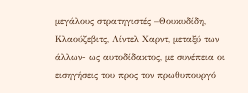μεγάλους στρατηγιστές –Θουκυδίδη, Κλαούζεβιτς, Λίντελ Χαρντ, μεταξύ των άλλων- ως αυτοδίδακτος, με συνέπεια οι εισηγήσεις του προς τον πρωθυπουργό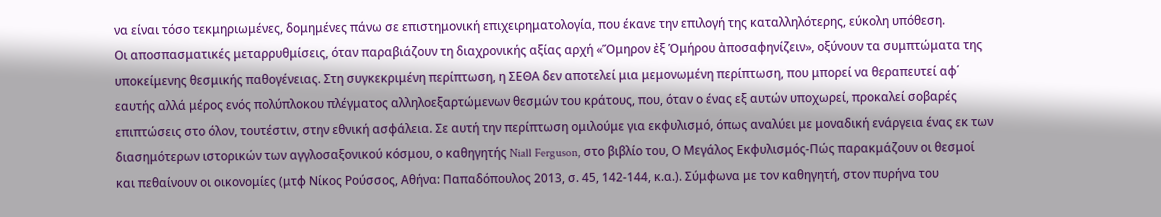να είναι τόσο τεκμηριωμένες, δομημένες πάνω σε επιστημονική επιχειρηματολογία, που έκανε την επιλογή της καταλληλότερης, εύκολη υπόθεση.
Οι αποσπασματικές μεταρρυθμίσεις, όταν παραβιάζουν τη διαχρονικής αξίας αρχή «Ὅμηρον ἐξ Ὁμήρου ἀποσαφηνίζειν», οξύνουν τα συμπτώματα της υποκείμενης θεσμικής παθογένειας. Στη συγκεκριμένη περίπτωση, η ΣΕΘΑ δεν αποτελεί μια μεμονωμένη περίπτωση, που μπορεί να θεραπευτεί αφ΄ εαυτής αλλά μέρος ενός πολύπλοκου πλέγματος αλληλοεξαρτώμενων θεσμών του κράτους, που, όταν ο ένας εξ αυτών υποχωρεί, προκαλεί σοβαρές επιπτώσεις στο όλον, τουτέστιν, στην εθνική ασφάλεια. Σε αυτή την περίπτωση ομιλούμε για εκφυλισμό, όπως αναλύει με μοναδική ενάργεια ένας εκ των διασημότερων ιστορικών των αγγλοσαξονικού κόσμου, ο καθηγητής Niall Ferguson, στο βιβλίο του, Ο Μεγάλος Εκφυλισμός-Πώς παρακμάζουν οι θεσμοί και πεθαίνουν οι οικονομίες (μτφ Νίκος Ρούσσος, Αθήνα: Παπαδόπουλος 2013, σ. 45, 142-144, κ.α.). Σύμφωνα με τον καθηγητή, στον πυρήνα του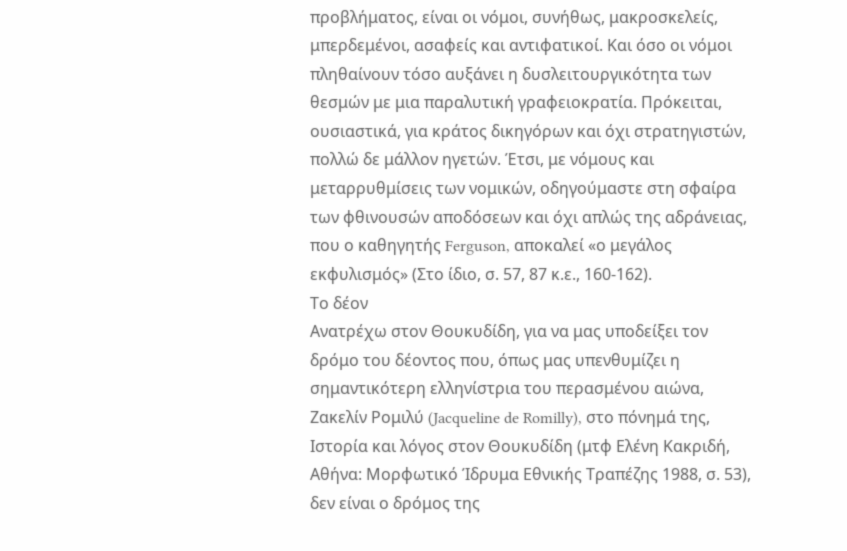προβλήματος, είναι οι νόμοι, συνήθως, μακροσκελείς, μπερδεμένοι, ασαφείς και αντιφατικοί. Και όσο οι νόμοι πληθαίνουν τόσο αυξάνει η δυσλειτουργικότητα των θεσμών με μια παραλυτική γραφειοκρατία. Πρόκειται, ουσιαστικά, για κράτος δικηγόρων και όχι στρατηγιστών, πολλώ δε μάλλον ηγετών. Έτσι, με νόμους και μεταρρυθμίσεις των νομικών, οδηγούμαστε στη σφαίρα των φθινουσών αποδόσεων και όχι απλώς της αδράνειας, που ο καθηγητής Ferguson, αποκαλεί «ο μεγάλος εκφυλισμός» (Στο ίδιο, σ. 57, 87 κ.ε., 160-162).
Το δέον
Ανατρέχω στον Θουκυδίδη, για να μας υποδείξει τον δρόμο του δέοντος που, όπως μας υπενθυμίζει η σημαντικότερη ελληνίστρια του περασμένου αιώνα, Ζακελίν Ρομιλύ (Jacqueline de Romilly), στο πόνημά της, Ιστορία και λόγος στον Θουκυδίδη (μτφ Ελένη Κακριδή, Αθήνα: Μορφωτικό Ίδρυμα Εθνικής Τραπέζης 1988, σ. 53), δεν είναι ο δρόμος της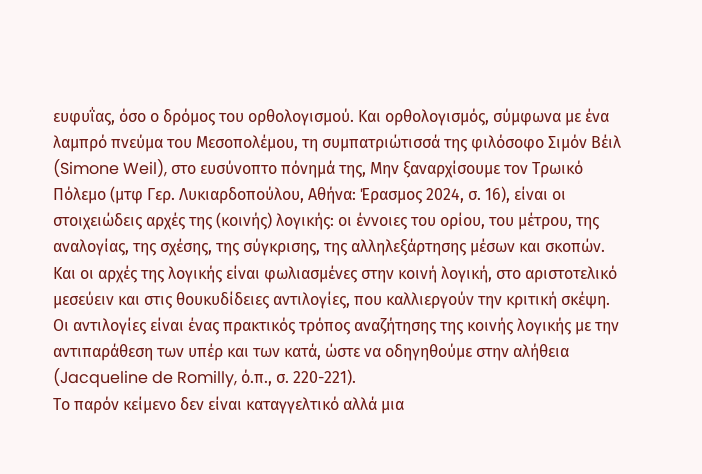ευφυΐας, όσο ο δρόμος του ορθολογισμού. Και ορθολογισμός, σύμφωνα με ένα λαμπρό πνεύμα του Μεσοπολέμου, τη συμπατριώτισσά της φιλόσοφο Σιμόν Βέιλ (Simone Weil), στο ευσύνοπτο πόνημά της, Μην ξαναρχίσουμε τον Τρωικό Πόλεμο (μτφ Γερ. Λυκιαρδοπούλου, Αθήνα: Έρασμος 2024, σ. 16), είναι οι στοιχειώδεις αρχές της (κοινής) λογικής: οι έννοιες του ορίου, του μέτρου, της αναλογίας, της σχέσης, της σύγκρισης, της αλληλεξάρτησης μέσων και σκοπών.
Και οι αρχές της λογικής είναι φωλιασμένες στην κοινή λογική, στο αριστοτελικό μεσεύειν και στις θουκυδίδειες αντιλογίες, που καλλιεργούν την κριτική σκέψη. Οι αντιλογίες είναι ένας πρακτικός τρόπος αναζήτησης της κοινής λογικής με την αντιπαράθεση των υπέρ και των κατά, ώστε να οδηγηθούμε στην αλήθεια (Jacqueline de Romilly, ό.π., σ. 220-221).
Το παρόν κείμενο δεν είναι καταγγελτικό αλλά μια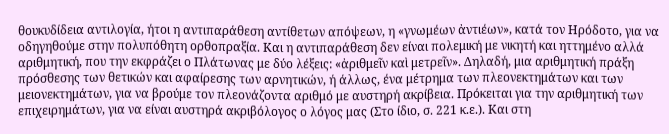θουκυδίδεια αντιλογία, ήτοι η αντιπαράθεση αντίθετων απόψεων, η «γνωμέων ἀντιέων», κατά τον Ηρόδοτο, για να οδηγηθούμε στην πολυπόθητη ορθοπραξία. Και η αντιπαράθεση δεν είναι πολεμική με νικητή και ηττημένο αλλά αριθμητική, που την εκφράζει ο Πλάτωνας με δύο λέξεις: «ἀριθμεῖν καὶ μετρεῖν». Δηλαδή, μια αριθμητική πράξη πρόσθεσης των θετικών και αφαίρεσης των αρνητικών, ή άλλως, ένα μέτρημα των πλεονεκτημάτων και των μειονεκτημάτων, για να βρούμε τον πλεονάζοντα αριθμό με αυστηρή ακρίβεια. Πρόκειται για την αριθμητική των επιχειρημάτων, για να είναι αυστηρά ακριβόλογος ο λόγος μας (Στο ίδιο, σ. 221 κ.ε.). Και στη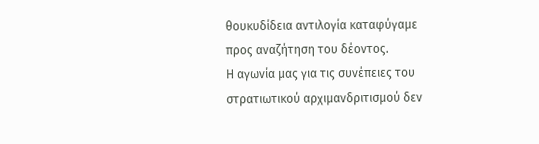θουκυδίδεια αντιλογία καταφύγαμε προς αναζήτηση του δέοντος.
Η αγωνία μας για τις συνέπειες του στρατιωτικού αρχιμανδριτισμού δεν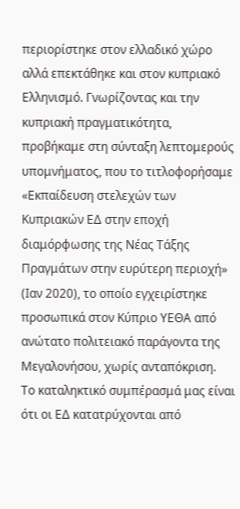περιορίστηκε στον ελλαδικό χώρο αλλά επεκτάθηκε και στον κυπριακό Ελληνισμό. Γνωρίζοντας και την κυπριακή πραγματικότητα, προβήκαμε στη σύνταξη λεπτομερούς υπομνήματος, που το τιτλοφορήσαμε «Εκπαίδευση στελεχών των Κυπριακών ΕΔ στην εποχή διαμόρφωσης της Νέας Τάξης Πραγμάτων στην ευρύτερη περιοχή» (Ιαν 2020), το οποίο εγχειρίστηκε προσωπικά στον Κύπριο ΥΕΘΑ από ανώτατο πολιτειακό παράγοντα της Μεγαλονήσου, χωρίς ανταπόκριση.
Το καταληκτικό συμπέρασμά μας είναι ότι οι ΕΔ κατατρύχονται από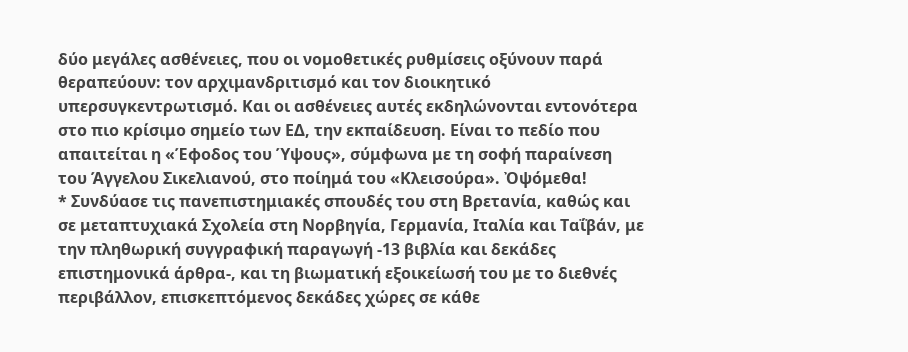δύο μεγάλες ασθένειες, που οι νομοθετικές ρυθμίσεις οξύνουν παρά θεραπεύουν: τον αρχιμανδριτισμό και τον διοικητικό υπερσυγκεντρωτισμό. Και οι ασθένειες αυτές εκδηλώνονται εντονότερα στο πιο κρίσιμο σημείο των ΕΔ, την εκπαίδευση. Είναι το πεδίο που απαιτείται η «Έφοδος του Ύψους», σύμφωνα με τη σοφή παραίνεση του Άγγελου Σικελιανού, στο ποίημά του «Κλεισούρα». Ὀψόμεθα!
* Συνδύασε τις πανεπιστημιακές σπουδές του στη Βρετανία, καθώς και σε μεταπτυχιακά Σχολεία στη Νορβηγία, Γερμανία, Ιταλία και Ταΐβάν, με την πληθωρική συγγραφική παραγωγή -13 βιβλία και δεκάδες επιστημονικά άρθρα-, και τη βιωματική εξοικείωσή του με το διεθνές περιβάλλον, επισκεπτόμενος δεκάδες χώρες σε κάθε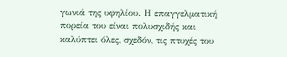γωνιά της υφηλίου. Η επαγγελματική πορεία του είναι πολυσχιδής και καλύπτει όλες, σχεδόν, τις πτυχές του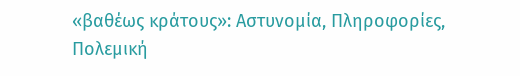«βαθέως κράτους»: Αστυνομία, Πληροφορίες, Πολεμική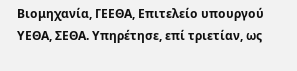Βιομηχανία, ΓΕΕΘΑ, Επιτελείο υπουργού ΥΕΘΑ, ΣΕΘΑ. Υπηρέτησε, επί τριετίαν, ως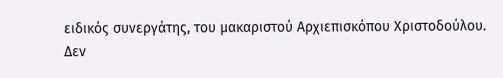ειδικός συνεργάτης, του μακαριστού Αρχιεπισκόπου Χριστοδούλου.
Δεν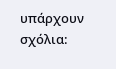υπάρχουν σχόλια: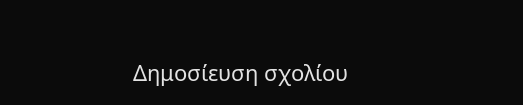Δημοσίευση σχολίου